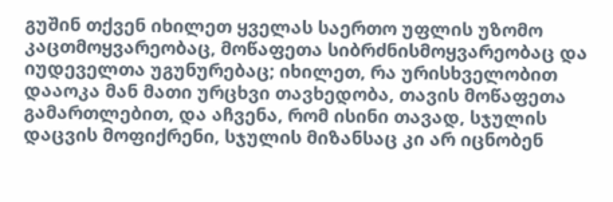გუშინ თქვენ იხილეთ ყველას საერთო უფლის უზომო კაცთმოყვარეობაც, მოწაფეთა სიბრძნისმოყვარეობაც და იუდეველთა უგუნურებაც; იხილეთ, რა ურისხველობით დააოკა მან მათი ურცხვი თავხედობა, თავის მოწაფეთა გამართლებით, და აჩვენა, რომ ისინი თავად, სჯულის დაცვის მოფიქრენი, სჯულის მიზანსაც კი არ იცნობენ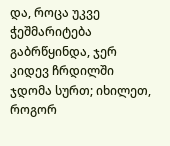და, როცა უკვე ჭეშმარიტება გაბრწყინდა, ჯერ კიდევ ჩრდილში ჯდომა სურთ; იხილეთ, როგორ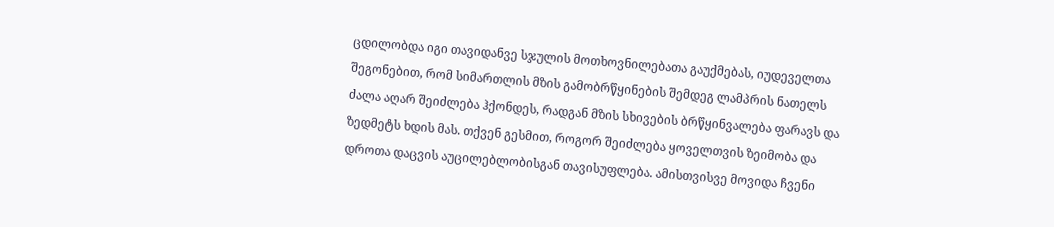ცდილობდა იგი თავიდანვე სჯულის მოთხოვნილებათა გაუქმებას, იუდეველთა შეგონებით, რომ სიმართლის მზის გამობრწყინების შემდეგ ლამპრის ნათელს ძალა აღარ შეიძლება ჰქონდეს, რადგან მზის სხივების ბრწყინვალება ფარავს და ზედმეტს ხდის მას. თქვენ გესმით, როგორ შეიძლება ყოველთვის ზეიმობა და დროთა დაცვის აუცილებლობისგან თავისუფლება. ამისთვისვე მოვიდა ჩვენი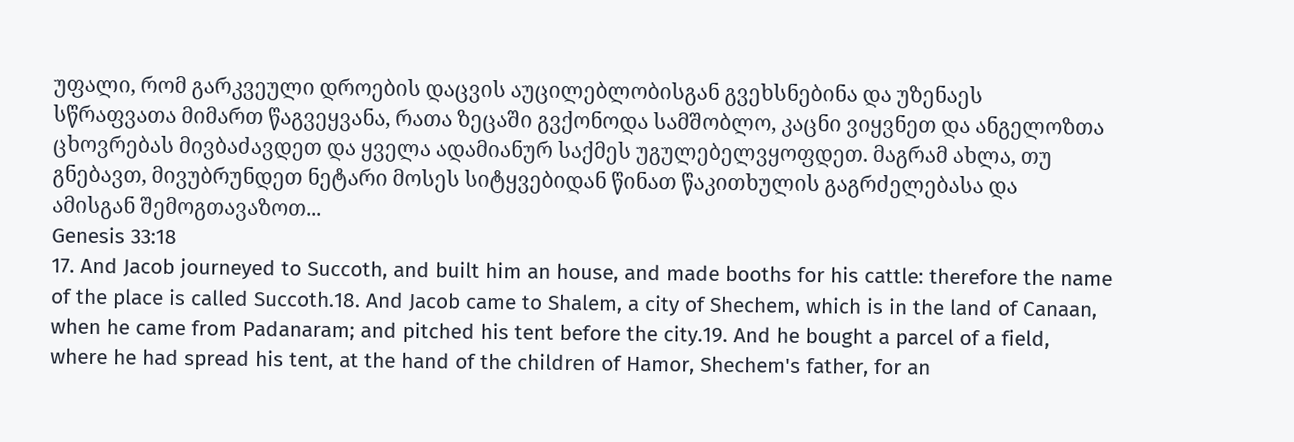უფალი, რომ გარკვეული დროების დაცვის აუცილებლობისგან გვეხსნებინა და უზენაეს სწრაფვათა მიმართ წაგვეყვანა, რათა ზეცაში გვქონოდა სამშობლო, კაცნი ვიყვნეთ და ანგელოზთა ცხოვრებას მივბაძავდეთ და ყველა ადამიანურ საქმეს უგულებელვყოფდეთ. მაგრამ ახლა, თუ გნებავთ, მივუბრუნდეთ ნეტარი მოსეს სიტყვებიდან წინათ წაკითხულის გაგრძელებასა და ამისგან შემოგთავაზოთ...
Genesis 33:18
17. And Jacob journeyed to Succoth, and built him an house, and made booths for his cattle: therefore the name of the place is called Succoth.18. And Jacob came to Shalem, a city of Shechem, which is in the land of Canaan, when he came from Padanaram; and pitched his tent before the city.19. And he bought a parcel of a field, where he had spread his tent, at the hand of the children of Hamor, Shechem's father, for an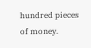hundred pieces of money.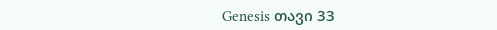Genesis თავი 33